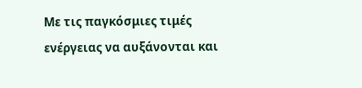Με τις παγκόσμιες τιμές ενέργειας να αυξάνονται και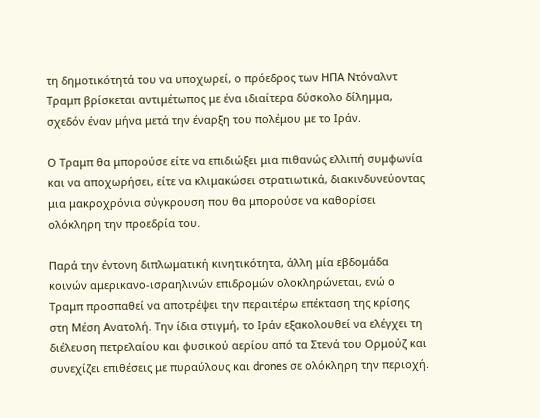τη δημοτικότητά του να υποχωρεί, ο πρόεδρος των ΗΠΑ Ντόναλντ Τραμπ βρίσκεται αντιμέτωπος με ένα ιδιαίτερα δύσκολο δίλημμα, σχεδόν έναν μήνα μετά την έναρξη του πολέμου με το Ιράν.

Ο Τραμπ θα μπορούσε είτε να επιδιώξει μια πιθανώς ελλιπή συμφωνία και να αποχωρήσει, είτε να κλιμακώσει στρατιωτικά, διακινδυνεύοντας μια μακροχρόνια σύγκρουση που θα μπορούσε να καθορίσει ολόκληρη την προεδρία του.

Παρά την έντονη διπλωματική κινητικότητα, άλλη μία εβδομάδα κοινών αμερικανο-ισραηλινών επιδρομών ολοκληρώνεται, ενώ ο Τραμπ προσπαθεί να αποτρέψει την περαιτέρω επέκταση της κρίσης στη Μέση Ανατολή. Την ίδια στιγμή, το Ιράν εξακολουθεί να ελέγχει τη διέλευση πετρελαίου και φυσικού αερίου από τα Στενά του Ορμούζ και συνεχίζει επιθέσεις με πυραύλους και drones σε ολόκληρη την περιοχή.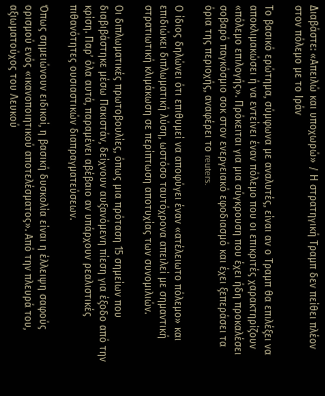Διαβάστε: «Απειλώ και υποχωρώ» / Η στρατηγική Τραμπ δεν πείθει πλέον στον πόλεμο με το Ιράν

Το βασικό ερώτημα, σύμφωνα με αναλυτές, είναι αν ο Τραμπ θα επιλέξει να αποκλιμακώσει ή να εντείνει έναν πόλεμο που οι επικριτές χαρακτηρίζουν «πόλεμο επιλογής». Πρόκειται για μια σύγκρουση που έχει ήδη προκαλέσει σοβαρό παγκόσμιο σοκ στον ενεργειακό εφοδιασμό και έχει ξεπεράσει τα όρια της περιοχής, αναφέρει το reuters.

Ο ίδιος δηλώνει ότι επιθυμεί να αποφύγει έναν «ατέλειωτο πόλεμο» και επιδιώκει διπλωματική λύση, ωστόσο ταυτόχρονα απειλεί με σημαντική στρατιωτική κλιμάκωση σε περίπτωση αποτυχίας των συνομιλιών.

Οι διπλωματικές πρωτοβουλίες, όπως μια πρόταση 15 σημείων που διαβιβάστηκε μέσω Πακιστάν, δείχνουν αυξανόμενη πίεση για έξοδο από την κρίση. Παρ’ όλα αυτά, παραμένει αβέβαιο αν υπάρχουν ρεαλιστικές πιθανότητες ουσιαστικών διαπραγματεύσεων.

Όπως σημειώνουν ειδικοί, η βασική δυσκολία είναι η έλλειψη σαφούς ορισμού ενός «ικανοποιητικού αποτελέσματος». Από την πλευρά του, αξιωματούχος του Λευκού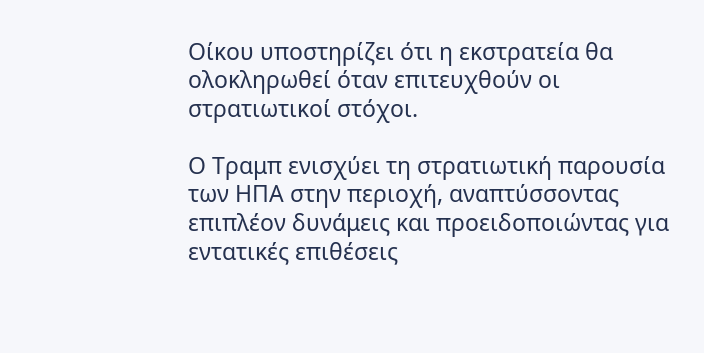Οίκου υποστηρίζει ότι η εκστρατεία θα ολοκληρωθεί όταν επιτευχθούν οι στρατιωτικοί στόχοι.

Ο Τραμπ ενισχύει τη στρατιωτική παρουσία των ΗΠΑ στην περιοχή, αναπτύσσοντας επιπλέον δυνάμεις και προειδοποιώντας για εντατικές επιθέσεις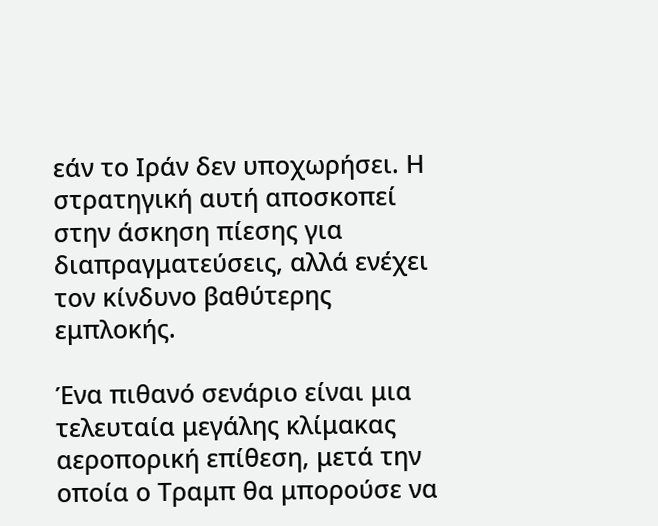εάν το Ιράν δεν υποχωρήσει. Η στρατηγική αυτή αποσκοπεί στην άσκηση πίεσης για διαπραγματεύσεις, αλλά ενέχει τον κίνδυνο βαθύτερης εμπλοκής.

Ένα πιθανό σενάριο είναι μια τελευταία μεγάλης κλίμακας αεροπορική επίθεση, μετά την οποία ο Τραμπ θα μπορούσε να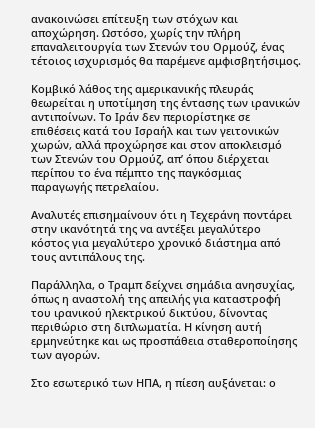ανακοινώσει επίτευξη των στόχων και αποχώρηση. Ωστόσο, χωρίς την πλήρη επαναλειτουργία των Στενών του Ορμούζ, ένας τέτοιος ισχυρισμός θα παρέμενε αμφισβητήσιμος.

Κομβικό λάθος της αμερικανικής πλευράς θεωρείται η υποτίμηση της έντασης των ιρανικών αντιποίνων. Το Ιράν δεν περιορίστηκε σε επιθέσεις κατά του Ισραήλ και των γειτονικών χωρών, αλλά προχώρησε και στον αποκλεισμό των Στενών του Ορμούζ, απ’ όπου διέρχεται περίπου το ένα πέμπτο της παγκόσμιας παραγωγής πετρελαίου.

Αναλυτές επισημαίνουν ότι η Τεχεράνη ποντάρει στην ικανότητά της να αντέξει μεγαλύτερο κόστος για μεγαλύτερο χρονικό διάστημα από τους αντιπάλους της.

Παράλληλα, ο Τραμπ δείχνει σημάδια ανησυχίας, όπως η αναστολή της απειλής για καταστροφή του ιρανικού ηλεκτρικού δικτύου, δίνοντας περιθώριο στη διπλωματία. Η κίνηση αυτή ερμηνεύτηκε και ως προσπάθεια σταθεροποίησης των αγορών.

Στο εσωτερικό των ΗΠΑ, η πίεση αυξάνεται: ο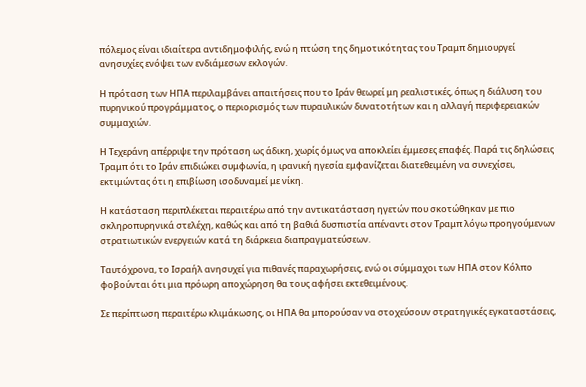πόλεμος είναι ιδιαίτερα αντιδημοφιλής, ενώ η πτώση της δημοτικότητας του Τραμπ δημιουργεί ανησυχίες ενόψει των ενδιάμεσων εκλογών.

Η πρόταση των ΗΠΑ περιλαμβάνει απαιτήσεις που το Ιράν θεωρεί μη ρεαλιστικές, όπως η διάλυση του πυρηνικού προγράμματος, ο περιορισμός των πυραυλικών δυνατοτήτων και η αλλαγή περιφερειακών συμμαχιών.

Η Τεχεράνη απέρριψε την πρόταση ως άδικη, χωρίς όμως να αποκλείει έμμεσες επαφές. Παρά τις δηλώσεις Τραμπ ότι το Ιράν επιδιώκει συμφωνία, η ιρανική ηγεσία εμφανίζεται διατεθειμένη να συνεχίσει, εκτιμώντας ότι η επιβίωση ισοδυναμεί με νίκη.

Η κατάσταση περιπλέκεται περαιτέρω από την αντικατάσταση ηγετών που σκοτώθηκαν με πιο σκληροπυρηνικά στελέχη, καθώς και από τη βαθιά δυσπιστία απέναντι στον Τραμπ λόγω προηγούμενων στρατιωτικών ενεργειών κατά τη διάρκεια διαπραγματεύσεων.

Ταυτόχρονα, το Ισραήλ ανησυχεί για πιθανές παραχωρήσεις, ενώ οι σύμμαχοι των ΗΠΑ στον Κόλπο φοβούνται ότι μια πρόωρη αποχώρηση θα τους αφήσει εκτεθειμένους.

Σε περίπτωση περαιτέρω κλιμάκωσης, οι ΗΠΑ θα μπορούσαν να στοχεύσουν στρατηγικές εγκαταστάσεις,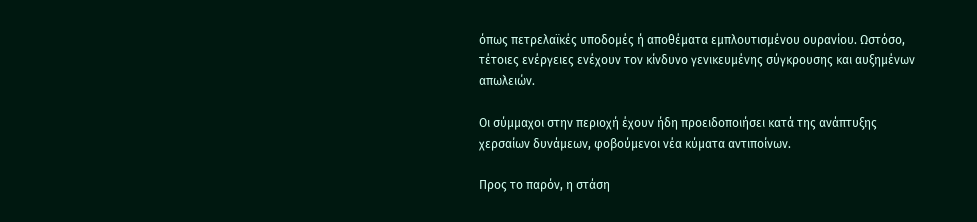όπως πετρελαϊκές υποδομές ή αποθέματα εμπλουτισμένου ουρανίου. Ωστόσο, τέτοιες ενέργειες ενέχουν τον κίνδυνο γενικευμένης σύγκρουσης και αυξημένων απωλειών.

Οι σύμμαχοι στην περιοχή έχουν ήδη προειδοποιήσει κατά της ανάπτυξης χερσαίων δυνάμεων, φοβούμενοι νέα κύματα αντιποίνων.

Προς το παρόν, η στάση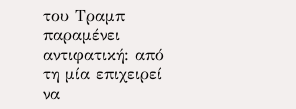του Τραμπ παραμένει αντιφατική: από τη μία επιχειρεί να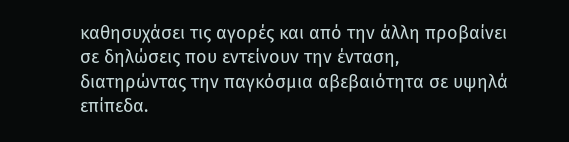καθησυχάσει τις αγορές και από την άλλη προβαίνει σε δηλώσεις που εντείνουν την ένταση, διατηρώντας την παγκόσμια αβεβαιότητα σε υψηλά επίπεδα.